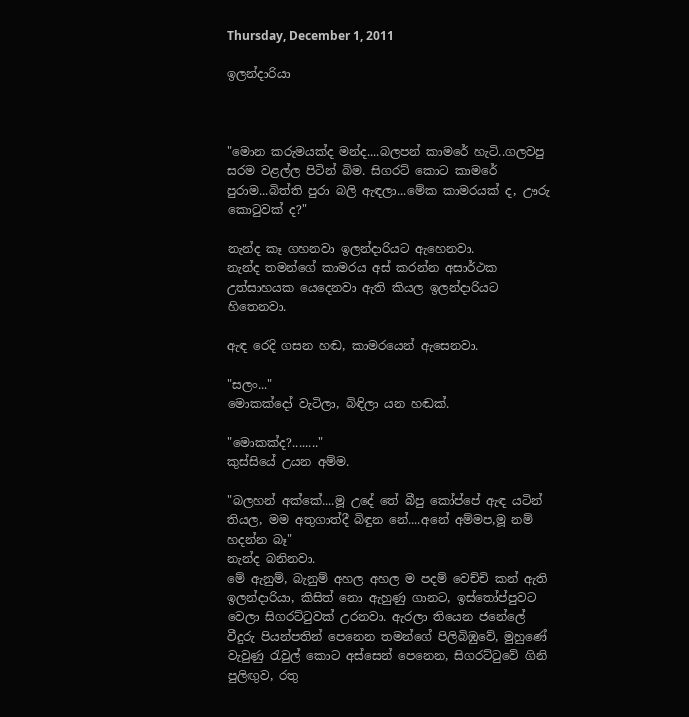Thursday, December 1, 2011

ඉලන්දාරියා



"මොන කරුමයක්ද මන්ද....බලපන් කාමරේ හැටි..ගලවපු සරම වළල්ල පිටින් බිම. සිගරට් කොට කාමරේ පුරාම...බිත්ති පුරා බලි ඇඳලා...මේක කාමරයක් ද, ඌරු කොටුවක් ද?"

නැන්ද කෑ ගහනවා ඉලන්දාරියට ඇහෙනවා.
නැන්ද තමන්ගේ කාමරය අස් කරන්න අසාර්ථක උත්සාහයක යෙදෙනවා ඇති කියල ඉලන්දාරියට හිතෙනවා.

ඇඳ රෙදි ගසන හඬ, කාමරයෙන් ඇසෙනවා.

"සලං..."
මොකක්දෝ වැටිලා, බිඳිලා යන හඬක්.

"මොකක්ද?........"
කුස්සියේ උයන අම්ම.

"බලහන් අක්කේ....මූ උදේ තේ බීපු කෝප්පේ ඇඳ යටින් තියල, මම අතුගාත්දී බිඳුන නේ....අනේ අම්මප,මූ නම් හදන්න බෑ"
නැන්ද බනිනවා.
මේ ඇනුම්, බැනුම් අහල අහල ම පදම් වෙච්චි කන් ඇති ඉලන්දාරියා, කිසිත් නො ඇහුණු ගානට, ඉස්තෝප්පුවට වෙලා සිගරට්ටුවක් උරනවා. ඇරලා තියෙන ජනේලේ වීදුරු පියන්පතින් පෙනෙන තමන්ගේ පිලිබිඹුවේ, මුහුණේ වැවුණු රැවුල් කොට අස්සෙන් පෙනෙන, සිගරට්ටුවේ ගිනි පුලිඟුව, රතු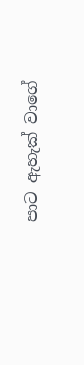පාට ඇහැක් වාගේ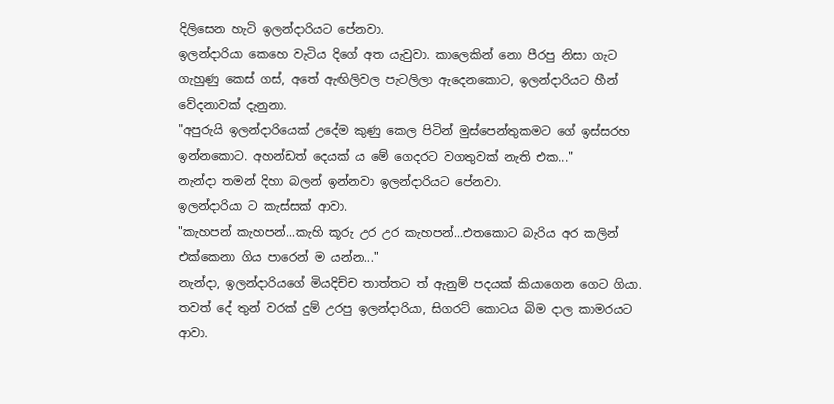දිලිසෙන හැටි ඉලන්දාරියට පේනවා.
ඉලන්දාරියා කෙහෙ වැටිය දිගේ අත යැවුවා. කාලෙකින් නො පීරපු නිසා ගැට ගැහුණු කෙස් ගස්, අතේ ඇඟිලිවල පැටලිලා ඇදෙනකොට, ඉලන්දාරියට හීන් වේදනාවක් දැනුනා.
"අපුරුයි ඉලන්දාරියෙක් උදේම කුණු කෙල පිටින් මුස්පෙන්තුකමට ගේ ඉස්සරහ ඉන්නකොට. අහන්ඩත් දෙයක් ය මේ ගෙදරට වගතුවක් නැති එක..."
නැන්දා තමන් දිහා බලන් ඉන්නවා ඉලන්දාරියට පේනවා.
ඉලන්දාරියා ට කැස්සක් ආවා.
"කැහපන් කැහපන්...කැහි කූරු උර උර කැහපන්...එතකොට බැරිය අර කලින් එක්කෙනා ගිය පාරෙන් ම යන්න..."
නැන්දා, ඉලන්දාරියගේ මියදිච්ච තාත්තට ත් ඇනුම් පදයක් කියාගෙන ගෙට ගියා.
තවත් දේ තුන් වරක් දුම් උරපු ඉලන්දාරියා, සිගරට් කොටය බිම දාල කාමරයට ආවා.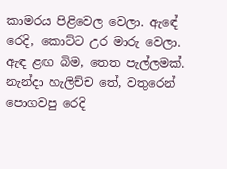කාමරය පිළිවෙල වෙලා. ඇඳේ රෙදි, කොට්ට උර මාරු වෙලා.
ඇඳ ළඟ බිම, තෙත පැල්ලමක්. නැන්දා හැලිච්ච තේ, වතුරෙන් පොගවපු රෙදි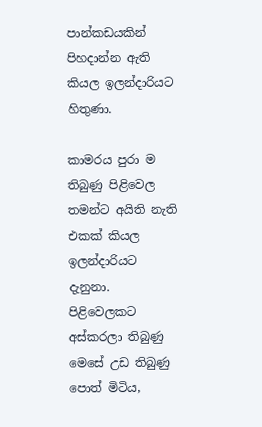පාන්කඩයකින් පිහදාන්න ඇති කියල ඉලන්දාරියට හිතුණා.

කාමරය පුරා ම තිබුණු පිළිවෙල තමන්ට අයිති නැති එකක් කියල ඉලන්දාරියට දැනුනා. පිළිවෙලකට අස්කරලා තිබුණු මෙසේ උඩ තිබුණු පොත් මිටිය,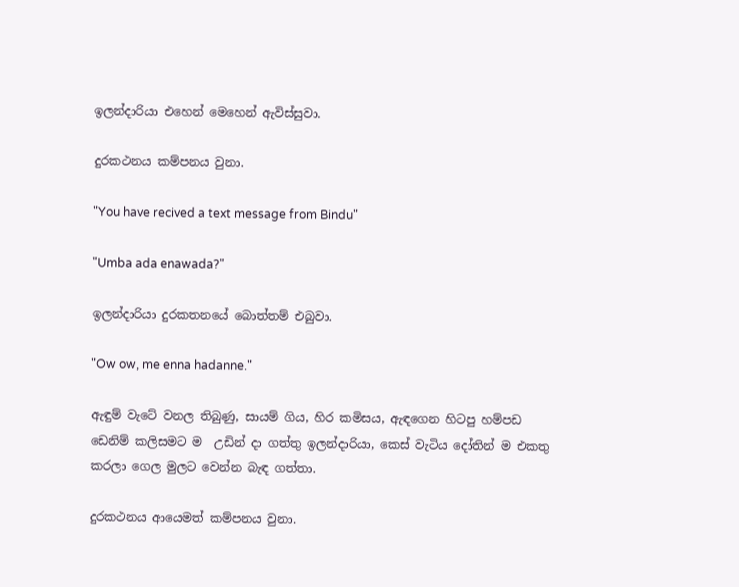ඉලන්දාරියා එහෙන් මෙහෙන් ඇවිස්සුවා.

දුරකථනය කම්පනය වුනා.

"You have recived a text message from Bindu"

"Umba ada enawada?"

ඉලන්දාරියා දුරකතනයේ බොත්තම් එබුවා.

"Ow ow, me enna hadanne."

ඇඳුම් වැටේ වනල තිබුණු, සායම් ගිය, හිර කමිසය, ඇඳගෙන හිටපු හම්පඩ ඩෙනිම් කලිසමට ම  උඩින් දා ගත්තු ඉලන්දාරියා, කෙස් වැටිය දෝතින් ම එකතු කරලා ගෙල මුලට වෙන්න බැඳ ගත්තා.

දුරකථනය ආයෙමත් කම්පනය වුනා.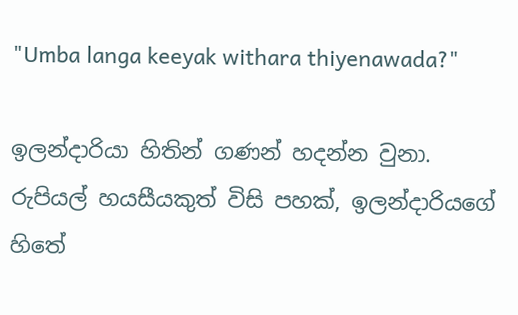"Umba langa keeyak withara thiyenawada?"

ඉලන්දාරියා හිතින් ගණන් හදන්න වුනා.
රුපියල් හයසීයකුත් විසි පහක්, ඉලන්දාරියගේ හිතේ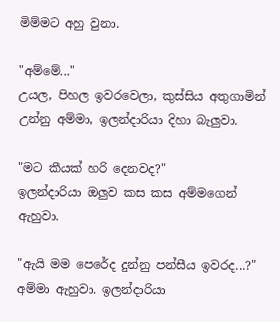මිම්මට අහු වුනා.

"අම්මේ..."
උයල, පිහල ඉවරවෙලා, කුස්සිය අතුගාමින් උන්නු අම්මා, ඉලන්දාරියා දිහා බැලුවා.

"මට කීයක් හරි දෙනවද?"
ඉලන්දාරියා ඔලුව කස කස අම්මගෙන් ඇහුවා.

"ඇයි මම පෙරේද දුන්නු පන්සීය ඉවරද...?"
අම්මා ඇහුවා. ඉලන්දාරියා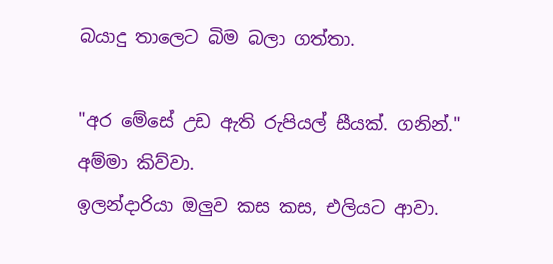බයාදු තාලෙට බිම බලා ගත්තා.

"අර මේසේ උඩ ඇති රුපියල් සීයක්. ගනින්."
අම්මා කිව්වා.
ඉලන්දාරියා ඔලුව කස කස, එලියට ආවා.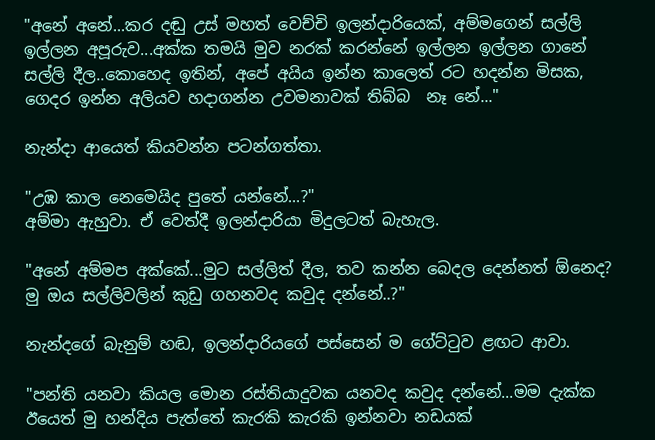"අනේ අනේ...කර දඬු උස් මහත් වෙච්චි ඉලන්දාරියෙක්, අම්මගෙන් සල්ලි ඉල්ලන අපූරුව...අක්ක තමයි මුව නරක් කරන්නේ ඉල්ලන ඉල්ලන ගානේ සල්ලි දීල..කොහෙද ඉතින්, අපේ අයිය ඉන්න කාලෙත් රට හදන්න මිසක, ගෙදර ඉන්න අලියව හදාගන්න උවමනාවක් තිබ්බ  නෑ නේ..."

නැන්දා ආයෙත් කියවන්න පටන්ගත්තා.

"උඹ කාල නෙමෙයිද පුතේ යන්නේ...?"
අම්මා ඇහුවා. ඒ වෙත්දී ඉලන්දාරියා මිදුලටත් බැහැල.

"අනේ අම්මප අක්කේ...මුට සල්ලිත් දීල, තව කන්න බෙදල දෙන්නත් ඕනෙද? මු ඔය සල්ලිවලින් කුඩු ගහනවද කවුද දන්නේ..?"

නැන්දගේ බැනුම් හඬ, ඉලන්දාරියගේ පස්සෙන් ම ගේට්ටුව ළඟට ආවා.

"පන්ති යනවා කියල මොන රස්තියාදුවක යනවද කවුද දන්නේ...මම දැක්ක ඊයෙත් මු හන්දිය පැත්තේ කැරකි කැරකි ඉන්නවා නඩයක්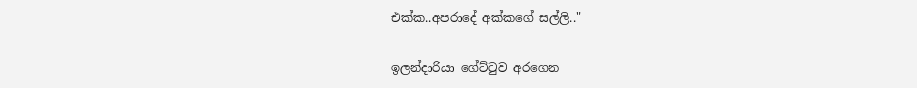එක්ක..අපරාදේ අක්කගේ සල්ලි.."

ඉලන්දාරියා ගේට්ටුව අරගෙන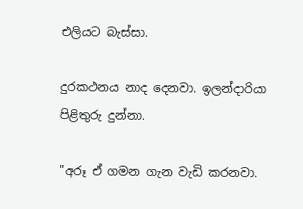එලියට බැස්සා.

දුරකථනය නාද දෙනවා. ඉලන්දාරියා පිළිතුරු දුන්නා.

"අරූ ඒ ගමන ගැන වැඩි කරනවා.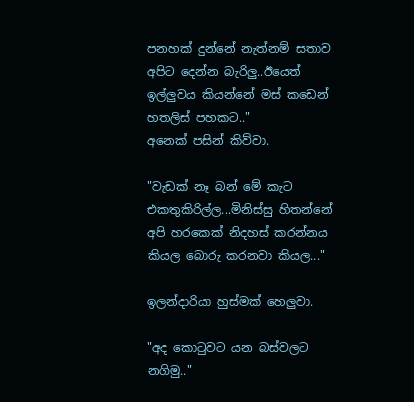පනහක් දුන්නේ නැත්නම් සතාව අපිට දෙන්න බැරිලු..ඊයෙත් ඉල්ලුවය කියන්නේ මස් කඩෙන් හතලිස් පහකට.."
අනෙක් පසින් කිව්වා.

"වැඩක් නෑ බන් මේ කැට එකතුකිරිල්ල...මිනිස්සු හිතන්නේ අපි හරකෙක් නිදහස් කරන්නය කියල බොරු කරනවා කියල..."

ඉලන්දාරියා හුස්මක් හෙලුවා.

"අද කොටුවට යන බස්වලට නගිමු.."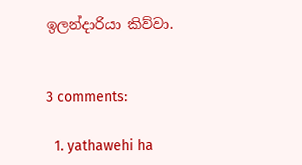ඉලන්දාරියා කිව්වා.


3 comments:

  1. yathawehi ha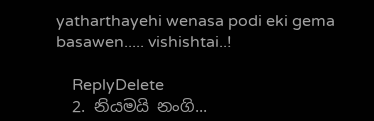yatharthayehi wenasa podi eki gema basawen..... vishishtai..!

    ReplyDelete
  2. නියමයි නංගි...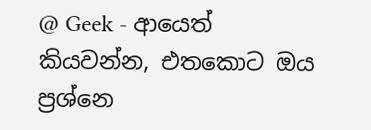@ Geek - ආයෙත් කියවන්න, එතකොට ඔය ප්‍රශ්නෙ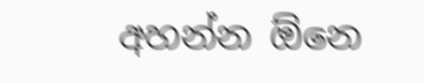අහන්න ඕනෙ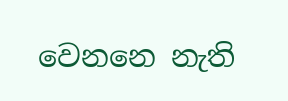වෙනනෙ නැති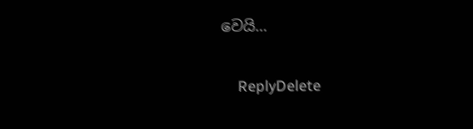වෙයි...

    ReplyDelete